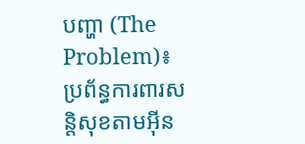បញ្ហា (The Problem)៖ ប្រព័ន្ធការពារសន្តិសុខតាមអ៊ីន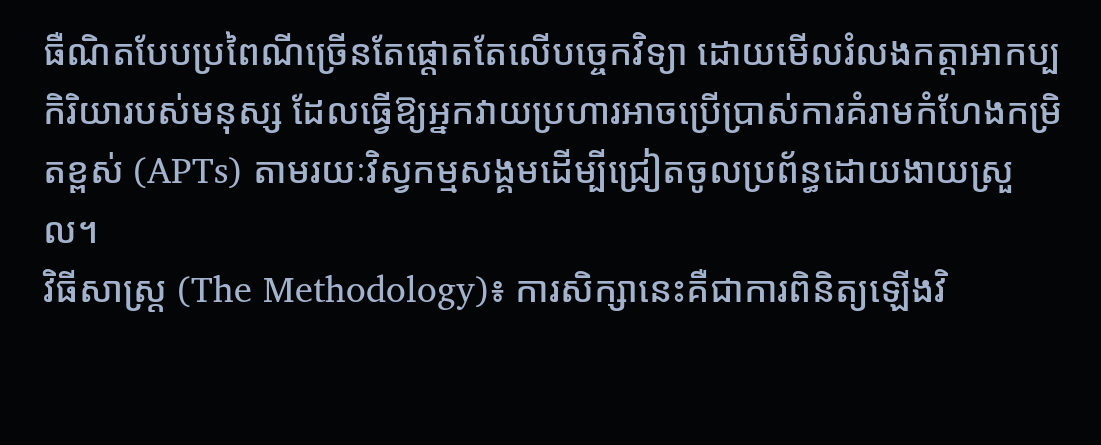ធឺណិតបែបប្រពៃណីច្រើនតែផ្តោតតែលើបច្ចេកវិទ្យា ដោយមើលរំលងកត្តាអាកប្បកិរិយារបស់មនុស្ស ដែលធ្វើឱ្យអ្នកវាយប្រហារអាចប្រើប្រាស់ការគំរាមកំហែងកម្រិតខ្ពស់ (APTs) តាមរយៈវិស្វកម្មសង្គមដើម្បីជ្រៀតចូលប្រព័ន្ធដោយងាយស្រួល។
វិធីសាស្ត្រ (The Methodology)៖ ការសិក្សានេះគឺជាការពិនិត្យឡើងវិ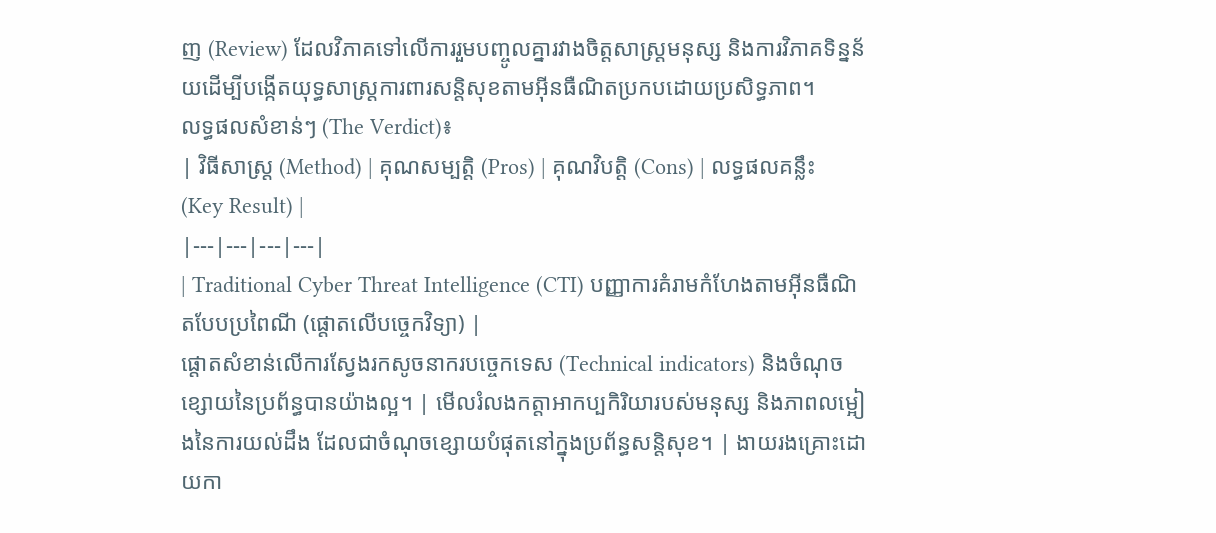ញ (Review) ដែលវិភាគទៅលើការរួមបញ្ចូលគ្នារវាងចិត្តសាស្ត្រមនុស្ស និងការវិភាគទិន្នន័យដើម្បីបង្កើតយុទ្ធសាស្ត្រការពារសន្តិសុខតាមអ៊ីនធឺណិតប្រកបដោយប្រសិទ្ធភាព។
លទ្ធផលសំខាន់ៗ (The Verdict)៖
| វិធីសាស្ត្រ (Method) | គុណសម្បត្តិ (Pros) | គុណវិបត្តិ (Cons) | លទ្ធផលគន្លឹះ (Key Result) |
|---|---|---|---|
| Traditional Cyber Threat Intelligence (CTI) បញ្ញាការគំរាមកំហែងតាមអ៊ីនធឺណិតបែបប្រពៃណី (ផ្តោតលើបច្ចេកវិទ្យា) |
ផ្តោតសំខាន់លើការស្វែងរកសូចនាករបច្ចេកទេស (Technical indicators) និងចំណុចខ្សោយនៃប្រព័ន្ធបានយ៉ាងល្អ។ | មើលរំលងកត្តាអាកប្បកិរិយារបស់មនុស្ស និងភាពលម្អៀងនៃការយល់ដឹង ដែលជាចំណុចខ្សោយបំផុតនៅក្នុងប្រព័ន្ធសន្តិសុខ។ | ងាយរងគ្រោះដោយកា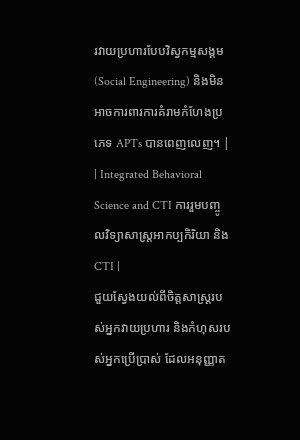រវាយប្រហារបែបវិស្វកម្មសង្គម (Social Engineering) និងមិនអាចការពារការគំរាមកំហែងប្រភេទ APTs បានពេញលេញ។ |
| Integrated Behavioral Science and CTI ការរួមបញ្ចូលវិទ្យាសាស្ត្រអាកប្បកិរិយា និង CTI |
ជួយស្វែងយល់ពីចិត្តសាស្ត្ររបស់អ្នកវាយប្រហារ និងកំហុសរបស់អ្នកប្រើប្រាស់ ដែលអនុញ្ញាត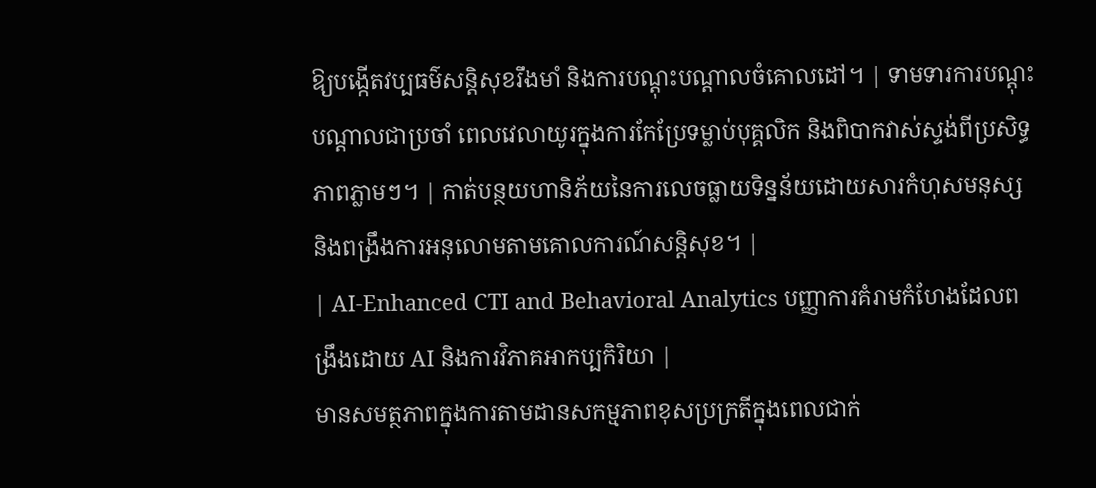ឱ្យបង្កើតវប្បធម៌សន្តិសុខរឹងមាំ និងការបណ្តុះបណ្តាលចំគោលដៅ។ | ទាមទារការបណ្តុះបណ្តាលជាប្រចាំ ពេលវេលាយូរក្នុងការកែប្រែទម្លាប់បុគ្គលិក និងពិបាកវាស់ស្ទង់ពីប្រសិទ្ធភាពភ្លាមៗ។ | កាត់បន្ថយហានិភ័យនៃការលេចធ្លាយទិន្នន័យដោយសារកំហុសមនុស្ស និងពង្រឹងការអនុលោមតាមគោលការណ៍សន្តិសុខ។ |
| AI-Enhanced CTI and Behavioral Analytics បញ្ញាការគំរាមកំហែងដែលពង្រឹងដោយ AI និងការវិភាគអាកប្បកិរិយា |
មានសមត្ថភាពក្នុងការតាមដានសកម្មភាពខុសប្រក្រតីក្នុងពេលជាក់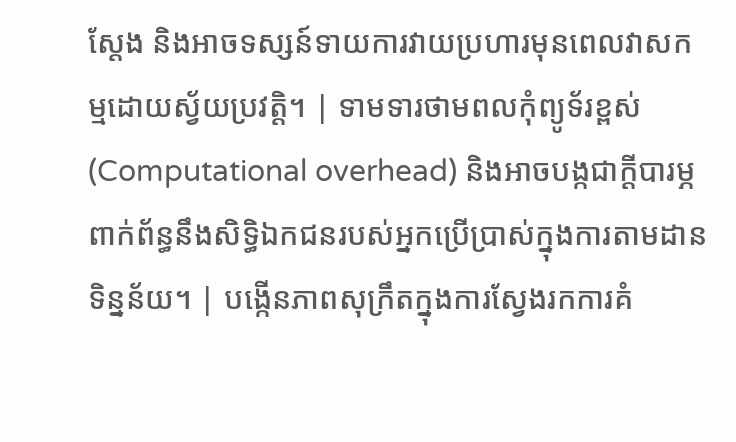ស្តែង និងអាចទស្សន៍ទាយការវាយប្រហារមុនពេលវាសកម្មដោយស្វ័យប្រវត្តិ។ | ទាមទារថាមពលកុំព្យូទ័រខ្ពស់ (Computational overhead) និងអាចបង្កជាក្តីបារម្ភពាក់ព័ន្ធនឹងសិទ្ធិឯកជនរបស់អ្នកប្រើប្រាស់ក្នុងការតាមដានទិន្នន័យ។ | បង្កើនភាពសុក្រឹតក្នុងការស្វែងរកការគំ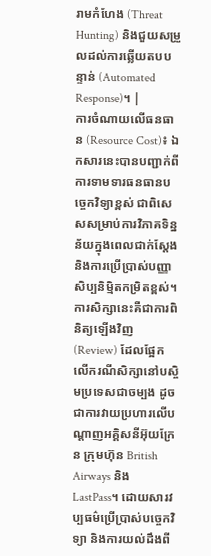រាមកំហែង (Threat Hunting) និងជួយសម្រួលដល់ការឆ្លើយតបបន្ទាន់ (Automated Response)។ |
ការចំណាយលើធនធាន (Resource Cost)៖ ឯកសារនេះបានបញ្ជាក់ពីការទាមទារធនធានបច្ចេកវិទ្យាខ្ពស់ ជាពិសេសសម្រាប់ការវិភាគទិន្នន័យក្នុងពេលជាក់ស្តែង និងការប្រើប្រាស់បញ្ញាសិប្បនិម្មិតកម្រិតខ្ពស់។
ការសិក្សានេះគឺជាការពិនិត្យឡើងវិញ (Review) ដែលផ្អែកលើករណីសិក្សានៅបស្ចិមប្រទេសជាចម្បង ដូចជាការវាយប្រហារលើបណ្តាញអគ្គិសនីអ៊ុយក្រែន ក្រុមហ៊ុន British Airways និង LastPass។ ដោយសារវប្បធម៌ប្រើប្រាស់បច្ចេកវិទ្យា និងការយល់ដឹងពី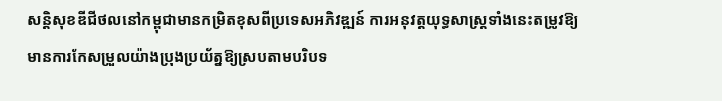សន្តិសុខឌីជីថលនៅកម្ពុជាមានកម្រិតខុសពីប្រទេសអភិវឌ្ឍន៍ ការអនុវត្តយុទ្ធសាស្ត្រទាំងនេះតម្រូវឱ្យមានការកែសម្រួលយ៉ាងប្រុងប្រយ័ត្នឱ្យស្របតាមបរិបទ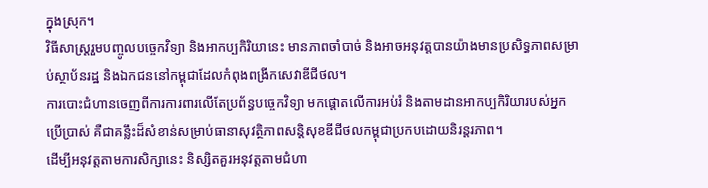ក្នុងស្រុក។
វិធីសាស្ត្ររួមបញ្ចូលបច្ចេកវិទ្យា និងអាកប្បកិរិយានេះ មានភាពចាំបាច់ និងអាចអនុវត្តបានយ៉ាងមានប្រសិទ្ធភាពសម្រាប់ស្ថាប័នរដ្ឋ និងឯកជននៅកម្ពុជាដែលកំពុងពង្រីកសេវាឌីជីថល។
ការបោះជំហានចេញពីការការពារលើតែប្រព័ន្ធបច្ចេកវិទ្យា មកផ្តោតលើការអប់រំ និងតាមដានអាកប្បកិរិយារបស់អ្នកប្រើប្រាស់ គឺជាគន្លឹះដ៏សំខាន់សម្រាប់ធានាសុវត្ថិភាពសន្តិសុខឌីជីថលកម្ពុជាប្រកបដោយនិរន្តរភាព។
ដើម្បីអនុវត្តតាមការសិក្សានេះ និស្សិតគួរអនុវត្តតាមជំហា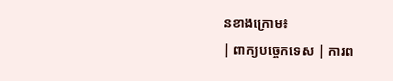នខាងក្រោម៖
| ពាក្យបច្ចេកទេស | ការព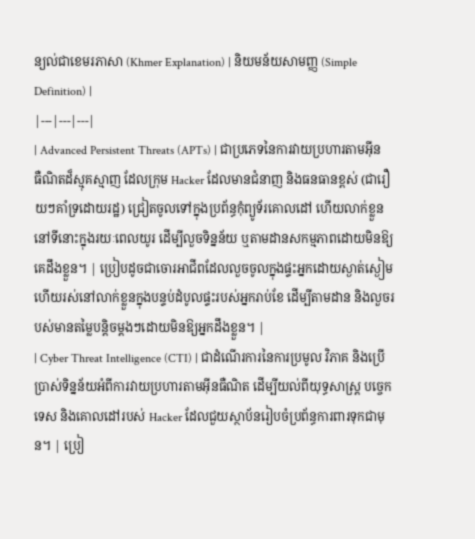ន្យល់ជាខេមរភាសា (Khmer Explanation) | និយមន័យសាមញ្ញ (Simple Definition) |
|---|---|---|
| Advanced Persistent Threats (APTs) | ជាប្រភេទនៃការវាយប្រហារតាមអ៊ីនធឺណិតដ៏ស្មុគស្មាញ ដែលក្រុម Hacker ដែលមានជំនាញ និងធនធានខ្ពស់ (ជារឿយៗគាំទ្រដោយរដ្ឋ) ជ្រៀតចូលទៅក្នុងប្រព័ន្ធកុំព្យូទ័រគោលដៅ ហើយលាក់ខ្លួននៅទីនោះក្នុងរយៈពេលយូរ ដើម្បីលួចទិន្នន័យ ឬតាមដានសកម្មភាពដោយមិនឱ្យគេដឹងខ្លួន។ | ប្រៀបដូចជាចោរអាជីពដែលលួចចូលក្នុងផ្ទះអ្នកដោយស្ងាត់ស្ងៀម ហើយរស់នៅលាក់ខ្លួនក្នុងបន្ទប់ដំបូលផ្ទះរបស់អ្នករាប់ខែ ដើម្បីតាមដាន និងលួចរបស់មានតម្លៃបន្តិចម្តងៗដោយមិនឱ្យអ្នកដឹងខ្លួន។ |
| Cyber Threat Intelligence (CTI) | ជាដំណើរការនៃការប្រមូល វិភាគ និងប្រើប្រាស់ទិន្នន័យអំពីការវាយប្រហារតាមអ៊ីនធឺណិត ដើម្បីយល់ពីយុទ្ធសាស្ត្រ បច្ចេកទេស និងគោលដៅរបស់ Hacker ដែលជួយស្ថាប័នរៀបចំប្រព័ន្ធការពារទុកជាមុន។ | ប្រៀ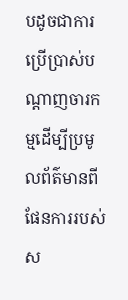បដូចជាការប្រើប្រាស់បណ្តាញចារកម្មដើម្បីប្រមូលព័ត៌មានពីផែនការរបស់ស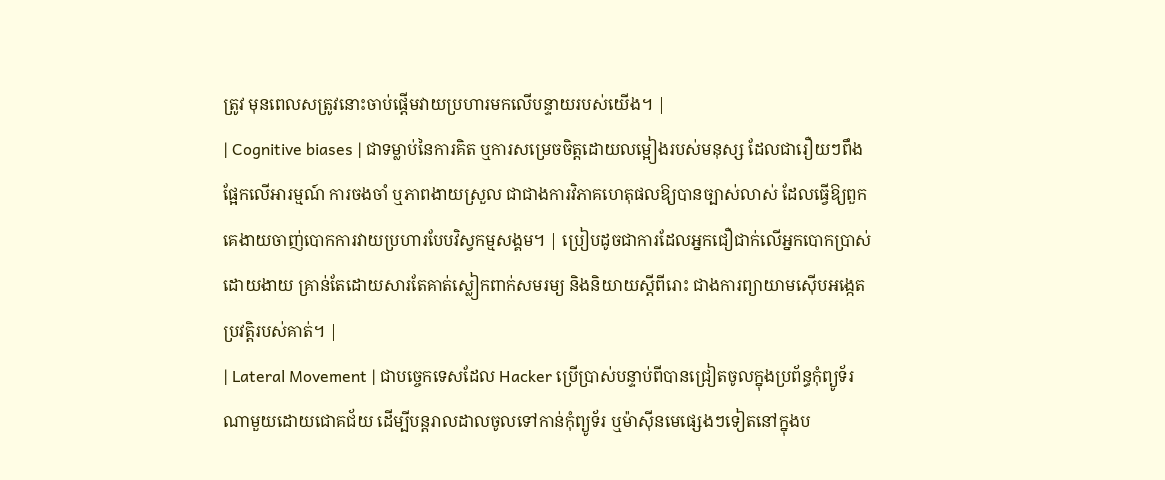ត្រូវ មុនពេលសត្រូវនោះចាប់ផ្តើមវាយប្រហារមកលើបន្ទាយរបស់យើង។ |
| Cognitive biases | ជាទម្លាប់នៃការគិត ឬការសម្រេចចិត្តដោយលម្អៀងរបស់មនុស្ស ដែលជារឿយៗពឹងផ្អែកលើអារម្មណ៍ ការចងចាំ ឬភាពងាយស្រួល ជាជាងការវិភាគហេតុផលឱ្យបានច្បាស់លាស់ ដែលធ្វើឱ្យពួកគេងាយចាញ់បោកការវាយប្រហារបែបវិស្វកម្មសង្គម។ | ប្រៀបដូចជាការដែលអ្នកជឿជាក់លើអ្នកបោកប្រាស់ដោយងាយ គ្រាន់តែដោយសារតែគាត់ស្លៀកពាក់សមរម្យ និងនិយាយស្តីពីរោះ ជាងការព្យាយាមស៊ើបអង្កេតប្រវត្តិរបស់គាត់។ |
| Lateral Movement | ជាបច្ចេកទេសដែល Hacker ប្រើប្រាស់បន្ទាប់ពីបានជ្រៀតចូលក្នុងប្រព័ន្ធកុំព្យូទ័រណាមួយដោយជោគជ័យ ដើម្បីបន្តរាលដាលចូលទៅកាន់កុំព្យូទ័រ ឬម៉ាស៊ីនមេផ្សេងៗទៀតនៅក្នុងប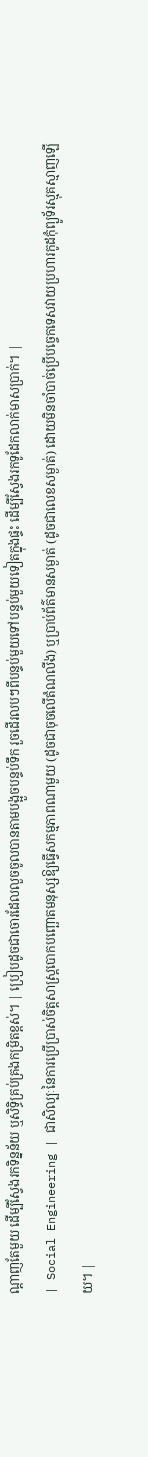ណ្តាញតែមួយ ដើម្បីស្វែងរកទិន្នន័យ ឬសិទ្ធិគ្រប់គ្រងកម្រិតខ្ពស់។ | ប្រៀបដូចជាចោរដែលលួចចូលបានតាមបង្អួចបន្ទប់ទឹក រួចដើរលបៗពីបន្ទប់មួយទៅបន្ទប់មួយទៀតក្នុងផ្ទះ ដើម្បីស្វែងរកទូដែកលាក់មាសប្រាក់។ |
| Social Engineering | ជាសិល្បៈនៃការប្រើប្រាស់ចិត្តសាស្ត្របោកបញ្ឆោតមនុស្សឱ្យធ្វើសកម្មភាពណាមួយ (ដូចជាចុចលើតំណលីង) ឬប្រាប់ព័ត៌មានសម្ងាត់ (ដូចជាលេខសម្ងាត់) ដោយមិនចាំបាច់ប្រើបច្ចេកទេសវាយប្រហារកូដកុំព្យូទ័រស្មុគស្មាញឡើយ។ |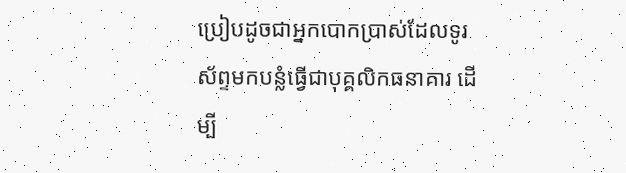ប្រៀបដូចជាអ្នកបោកប្រាស់ដែលទូរស័ព្ទមកបន្លំធ្វើជាបុគ្គលិកធនាគារ ដើម្បី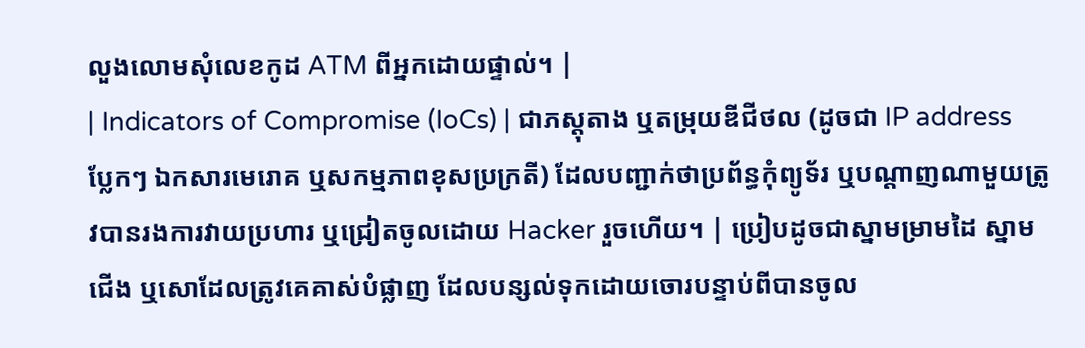លួងលោមសុំលេខកូដ ATM ពីអ្នកដោយផ្ទាល់។ |
| Indicators of Compromise (IoCs) | ជាភស្តុតាង ឬតម្រុយឌីជីថល (ដូចជា IP address ប្លែកៗ ឯកសារមេរោគ ឬសកម្មភាពខុសប្រក្រតី) ដែលបញ្ជាក់ថាប្រព័ន្ធកុំព្យូទ័រ ឬបណ្តាញណាមួយត្រូវបានរងការវាយប្រហារ ឬជ្រៀតចូលដោយ Hacker រួចហើយ។ | ប្រៀបដូចជាស្នាមម្រាមដៃ ស្នាមជើង ឬសោដែលត្រូវគេគាស់បំផ្លាញ ដែលបន្សល់ទុកដោយចោរបន្ទាប់ពីបានចូល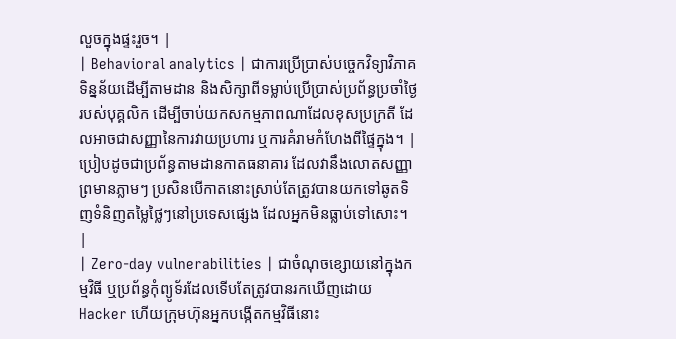លួចក្នុងផ្ទះរួច។ |
| Behavioral analytics | ជាការប្រើប្រាស់បច្ចេកវិទ្យាវិភាគទិន្នន័យដើម្បីតាមដាន និងសិក្សាពីទម្លាប់ប្រើប្រាស់ប្រព័ន្ធប្រចាំថ្ងៃរបស់បុគ្គលិក ដើម្បីចាប់យកសកម្មភាពណាដែលខុសប្រក្រតី ដែលអាចជាសញ្ញានៃការវាយប្រហារ ឬការគំរាមកំហែងពីផ្ទៃក្នុង។ | ប្រៀបដូចជាប្រព័ន្ធតាមដានកាតធនាគារ ដែលវានឹងលោតសញ្ញាព្រមានភ្លាមៗ ប្រសិនបើកាតនោះស្រាប់តែត្រូវបានយកទៅឆូតទិញទំនិញតម្លៃថ្លៃៗនៅប្រទេសផ្សេង ដែលអ្នកមិនធ្លាប់ទៅសោះ។ |
| Zero-day vulnerabilities | ជាចំណុចខ្សោយនៅក្នុងកម្មវិធី ឬប្រព័ន្ធកុំព្យូទ័រដែលទើបតែត្រូវបានរកឃើញដោយ Hacker ហើយក្រុមហ៊ុនអ្នកបង្កើតកម្មវិធីនោះ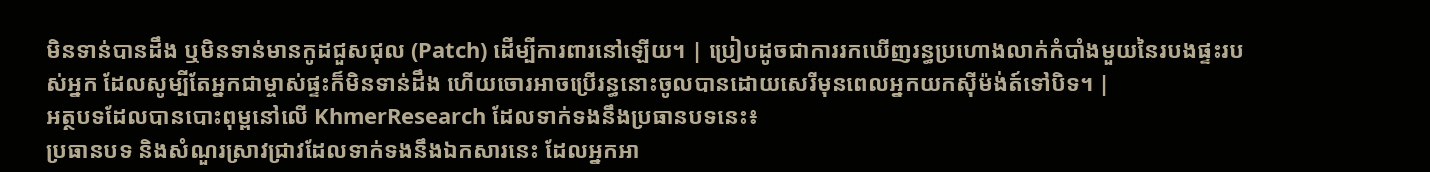មិនទាន់បានដឹង ឬមិនទាន់មានកូដជួសជុល (Patch) ដើម្បីការពារនៅឡើយ។ | ប្រៀបដូចជាការរកឃើញរន្ធប្រហោងលាក់កំបាំងមួយនៃរបងផ្ទះរបស់អ្នក ដែលសូម្បីតែអ្នកជាម្ចាស់ផ្ទះក៏មិនទាន់ដឹង ហើយចោរអាចប្រើរន្ធនោះចូលបានដោយសេរីមុនពេលអ្នកយកស៊ីម៉ង់ត៍ទៅបិទ។ |
អត្ថបទដែលបានបោះពុម្ពនៅលើ KhmerResearch ដែលទាក់ទងនឹងប្រធានបទនេះ៖
ប្រធានបទ និងសំណួរស្រាវជ្រាវដែលទាក់ទងនឹងឯកសារនេះ ដែលអ្នកអា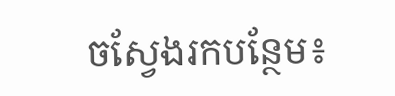ចស្វែងរកបន្ថែម៖